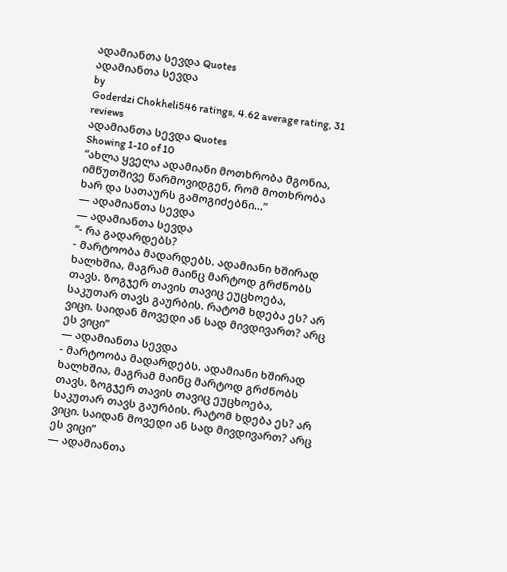ადამიანთა სევდა Quotes
ადამიანთა სევდა
by
Goderdzi Chokheli546 ratings, 4.62 average rating, 31 reviews
ადამიანთა სევდა Quotes
Showing 1-10 of 10
“ახლა ყველა ადამიანი მოთხრობა მგონია, იმწუთშივე წარმოვიდგენ, რომ მოთხრობა ხარ და სათაურს გამოგიძებნი...”
― ადამიანთა სევდა
― ადამიანთა სევდა
“- რა გადარდებს?
- მარტოობა მადარდებს. ადამიანი ხშირად ხალხშია, მაგრამ მაინც მარტოდ გრძნობს თავს. ზოგჯერ თავის თავიც ეუცხოება, საკუთარ თავს გაურბის. რატომ ხდება ეს? არ ვიცი. საიდან მოვედი ან სად მივდივართ? არც ეს ვიცი”
― ადამიანთა სევდა
- მარტოობა მადარდებს. ადამიანი ხშირად ხალხშია, მაგრამ მაინც მარტოდ გრძნობს თავს. ზოგჯერ თავის თავიც ეუცხოება, საკუთარ თავს გაურბის. რატომ ხდება ეს? არ ვიცი. საიდან მოვედი ან სად მივდივართ? არც ეს ვიცი”
― ადამიანთა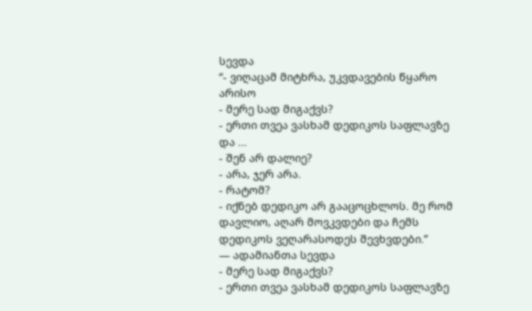სევდა
“- ვიღაცამ მიტხრა, უკვდავების წყარო არისო
- მერე სად მიგაქვს?
- ერთი თვეა ვასხამ დედიკოს საფლავზე და ...
- შენ არ დალიე?
- არა, ჯერ არა.
- რატომ?
- იქნებ დედიკო არ გააცოცხლოს. მე რომ დავლიო, აღარ მოვკვდები და ჩემს დედიკოს ვეღარასოდეს შევხვდები.”
― ადამიანთა სევდა
- მერე სად მიგაქვს?
- ერთი თვეა ვასხამ დედიკოს საფლავზე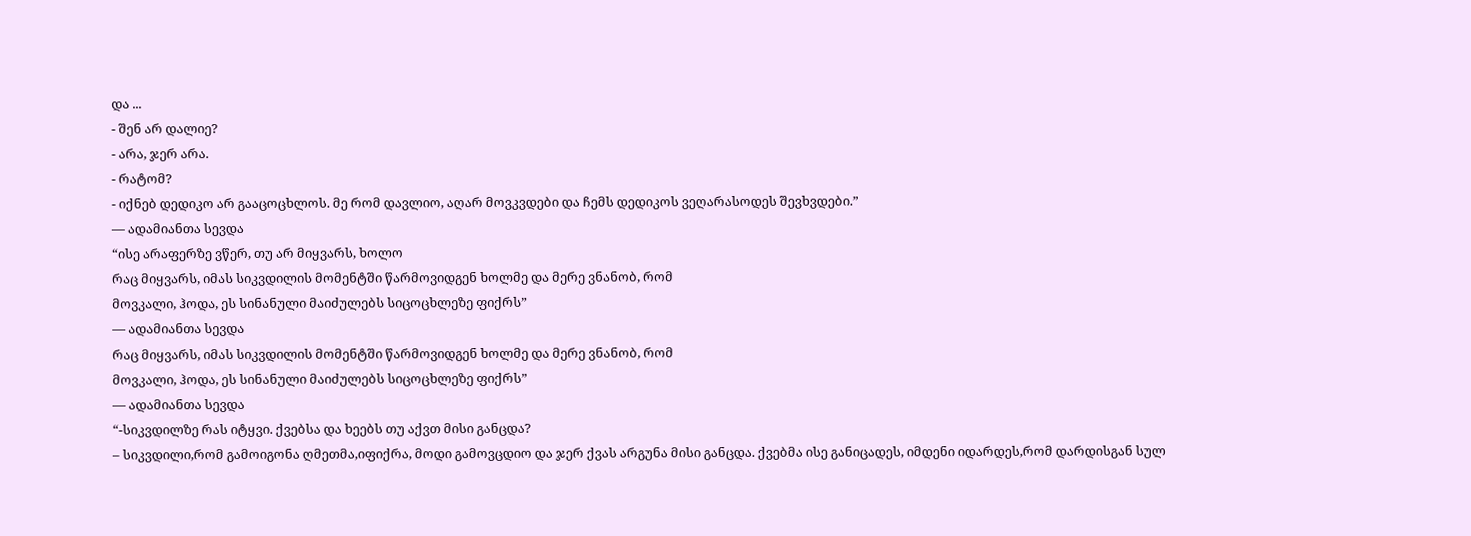და ...
- შენ არ დალიე?
- არა, ჯერ არა.
- რატომ?
- იქნებ დედიკო არ გააცოცხლოს. მე რომ დავლიო, აღარ მოვკვდები და ჩემს დედიკოს ვეღარასოდეს შევხვდები.”
― ადამიანთა სევდა
“ისე არაფერზე ვწერ, თუ არ მიყვარს, ხოლო
რაც მიყვარს, იმას სიკვდილის მომენტში წარმოვიდგენ ხოლმე და მერე ვნანობ, რომ
მოვკალი, ჰოდა, ეს სინანული მაიძულებს სიცოცხლეზე ფიქრს”
― ადამიანთა სევდა
რაც მიყვარს, იმას სიკვდილის მომენტში წარმოვიდგენ ხოლმე და მერე ვნანობ, რომ
მოვკალი, ჰოდა, ეს სინანული მაიძულებს სიცოცხლეზე ფიქრს”
― ადამიანთა სევდა
“-სიკვდილზე რას იტყვი. ქვებსა და ხეებს თუ აქვთ მისი განცდა?
– სიკვდილი,რომ გამოიგონა ღმეთმა,იფიქრა, მოდი გამოვცდიო და ჯერ ქვას არგუნა მისი განცდა. ქვებმა ისე განიცადეს, იმდენი იდარდეს,რომ დარდისგან სულ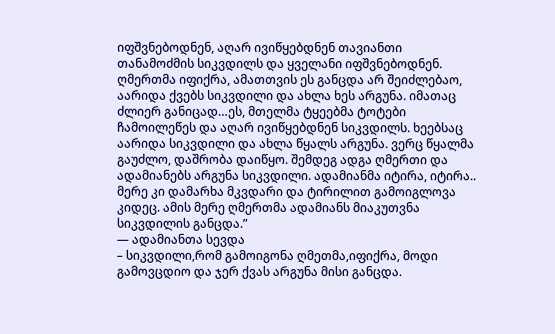იფშვნებოდნენ, აღარ ივიწყებდნენ თავიანთი თანამოძმის სიკვდილს და ყველანი იფშვნებოდნენ. ღმერთმა იფიქრა, ამათთვის ეს განცდა არ შეიძლებაო, აარიდა ქვებს სიკვდილი და ახლა ხეს არგუნა. იმათაც ძლიერ განიცად…ეს, მთელმა ტყეებმა ტოტები ჩამოილეწეს და აღარ ივიწყებდნენ სიკვდილს. ხეებსაც აარიდა სიკვდილი და ახლა წყალს არგუნა. ვერც წყალმა გაუძლო, დაშრობა დაიწყო. შემდეგ ადგა ღმერთი და ადამიანებს არგუნა სიკვდილი. ადამიანმა იტირა, იტირა.. მერე კი დამარხა მკვდარი და ტირილით გამოიგლოვა კიდეც. ამის მერე ღმერთმა ადამიანს მიაკუთვნა სიკვდილის განცდა.”
― ადამიანთა სევდა
– სიკვდილი,რომ გამოიგონა ღმეთმა,იფიქრა, მოდი გამოვცდიო და ჯერ ქვას არგუნა მისი განცდა.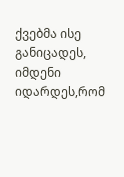ქვებმა ისე განიცადეს, იმდენი იდარდეს,რომ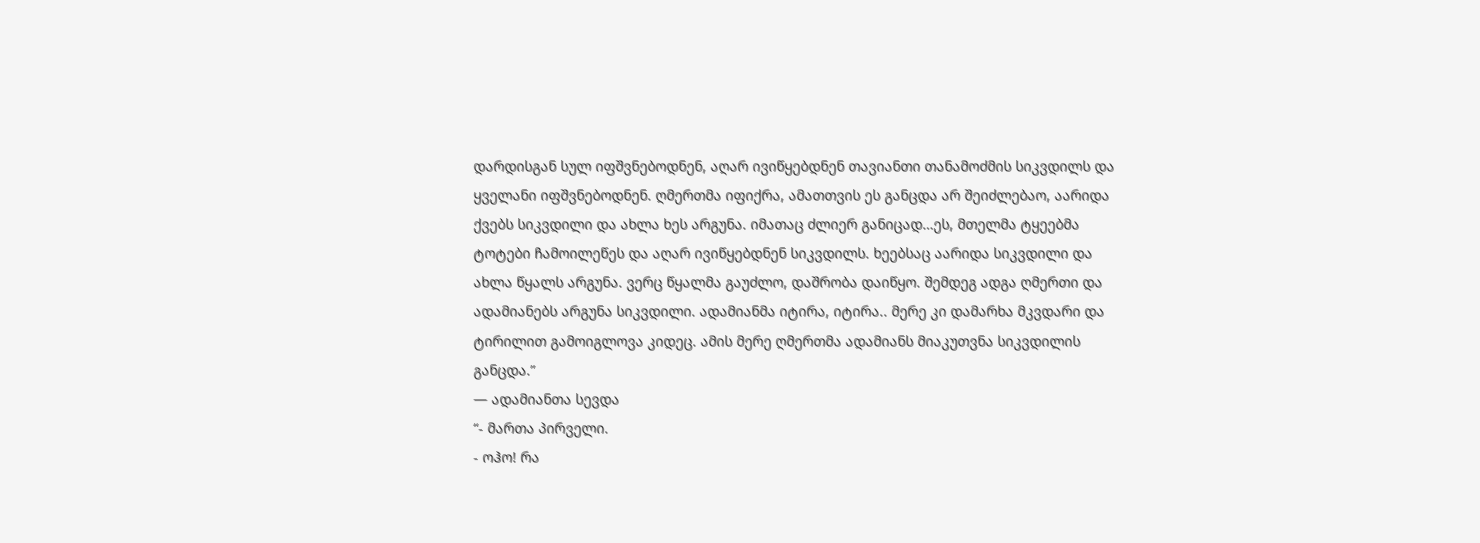დარდისგან სულ იფშვნებოდნენ, აღარ ივიწყებდნენ თავიანთი თანამოძმის სიკვდილს და ყველანი იფშვნებოდნენ. ღმერთმა იფიქრა, ამათთვის ეს განცდა არ შეიძლებაო, აარიდა ქვებს სიკვდილი და ახლა ხეს არგუნა. იმათაც ძლიერ განიცად…ეს, მთელმა ტყეებმა ტოტები ჩამოილეწეს და აღარ ივიწყებდნენ სიკვდილს. ხეებსაც აარიდა სიკვდილი და ახლა წყალს არგუნა. ვერც წყალმა გაუძლო, დაშრობა დაიწყო. შემდეგ ადგა ღმერთი და ადამიანებს არგუნა სიკვდილი. ადამიანმა იტირა, იტირა.. მერე კი დამარხა მკვდარი და ტირილით გამოიგლოვა კიდეც. ამის მერე ღმერთმა ადამიანს მიაკუთვნა სიკვდილის განცდა.”
― ადამიანთა სევდა
“- მართა პირველი.
- ოჰო! რა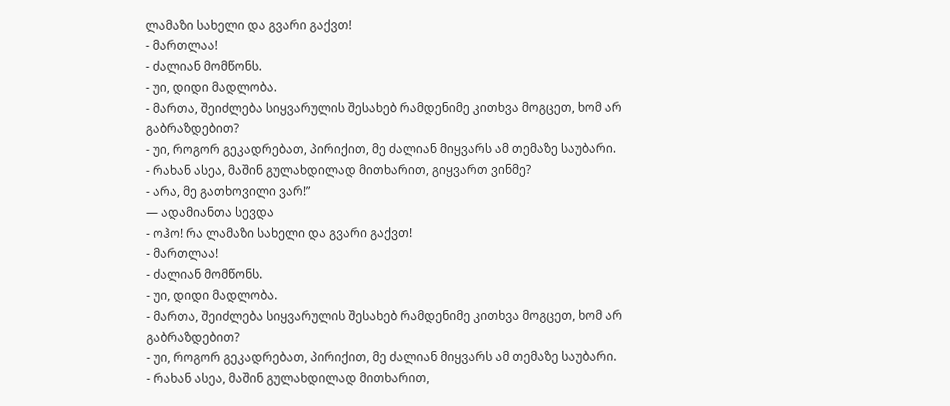ლამაზი სახელი და გვარი გაქვთ!
- მართლაა!
- ძალიან მომწონს.
- უი, დიდი მადლობა.
- მართა, შეიძლება სიყვარულის შესახებ რამდენიმე კითხვა მოგცეთ, ხომ არ გაბრაზდებით?
- უი, როგორ გეკადრებათ, პირიქით, მე ძალიან მიყვარს ამ თემაზე საუბარი.
- რახან ასეა, მაშინ გულახდილად მითხარით, გიყვართ ვინმე?
- არა, მე გათხოვილი ვარ!”
― ადამიანთა სევდა
- ოჰო! რა ლამაზი სახელი და გვარი გაქვთ!
- მართლაა!
- ძალიან მომწონს.
- უი, დიდი მადლობა.
- მართა, შეიძლება სიყვარულის შესახებ რამდენიმე კითხვა მოგცეთ, ხომ არ გაბრაზდებით?
- უი, როგორ გეკადრებათ, პირიქით, მე ძალიან მიყვარს ამ თემაზე საუბარი.
- რახან ასეა, მაშინ გულახდილად მითხარით,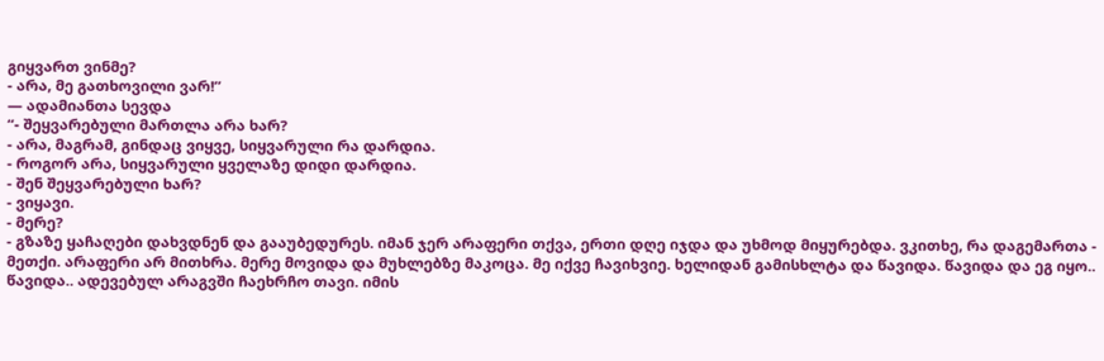გიყვართ ვინმე?
- არა, მე გათხოვილი ვარ!”
― ადამიანთა სევდა
“- შეყვარებული მართლა არა ხარ?
- არა, მაგრამ, გინდაც ვიყვე, სიყვარული რა დარდია.
- როგორ არა, სიყვარული ყველაზე დიდი დარდია.
- შენ შეყვარებული ხარ?
- ვიყავი.
- მერე?
- გზაზე ყაჩაღები დახვდნენ და გააუბედურეს. იმან ჯერ არაფერი თქვა, ერთი დღე იჯდა და უხმოდ მიყურებდა. ვკითხე, რა დაგემართა - მეთქი. არაფერი არ მითხრა. მერე მოვიდა და მუხლებზე მაკოცა. მე იქვე ჩავიხვიე. ხელიდან გამისხლტა და წავიდა. წავიდა და ეგ იყო.. წავიდა.. ადევებულ არაგვში ჩაეხრჩო თავი. იმის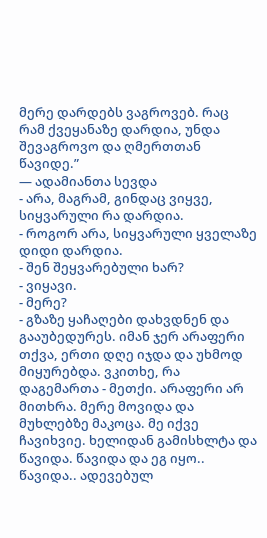მერე დარდებს ვაგროვებ. რაც რამ ქვეყანაზე დარდია, უნდა შევაგროვო და ღმერთთან წავიდე.”
― ადამიანთა სევდა
- არა, მაგრამ, გინდაც ვიყვე, სიყვარული რა დარდია.
- როგორ არა, სიყვარული ყველაზე დიდი დარდია.
- შენ შეყვარებული ხარ?
- ვიყავი.
- მერე?
- გზაზე ყაჩაღები დახვდნენ და გააუბედურეს. იმან ჯერ არაფერი თქვა, ერთი დღე იჯდა და უხმოდ მიყურებდა. ვკითხე, რა დაგემართა - მეთქი. არაფერი არ მითხრა. მერე მოვიდა და მუხლებზე მაკოცა. მე იქვე ჩავიხვიე. ხელიდან გამისხლტა და წავიდა. წავიდა და ეგ იყო.. წავიდა.. ადევებულ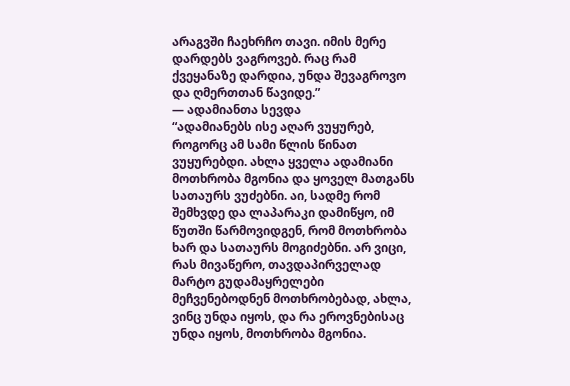არაგვში ჩაეხრჩო თავი. იმის მერე დარდებს ვაგროვებ. რაც რამ ქვეყანაზე დარდია, უნდა შევაგროვო და ღმერთთან წავიდე.”
― ადამიანთა სევდა
“ადამიანებს ისე აღარ ვუყურებ, როგორც ამ სამი წლის წინათ ვუყურებდი. ახლა ყველა ადამიანი მოთხრობა მგონია და ყოველ მათგანს სათაურს ვუძებნი. აი, სადმე რომ შემხვდე და ლაპარაკი დამიწყო, იმ წუთში წარმოვიდგენ, რომ მოთხრობა ხარ და სათაურს მოგიძებნი. არ ვიცი, რას მივაწერო, თავდაპირველად მარტო გუდამაყრელები მეჩვენებოდნენ მოთხრობებად, ახლა, ვინც უნდა იყოს, და რა ეროვნებისაც უნდა იყოს, მოთხრობა მგონია.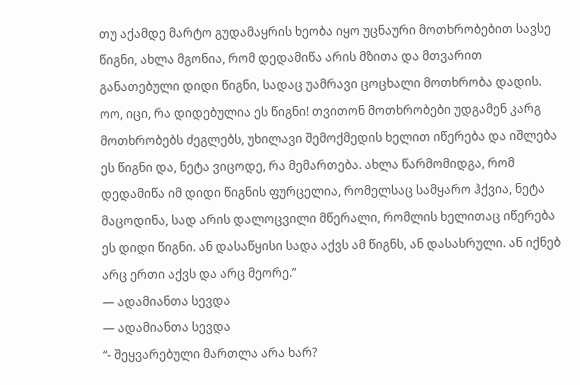თუ აქამდე მარტო გუდამაყრის ხეობა იყო უცნაური მოთხრობებით სავსე წიგნი, ახლა მგონია, რომ დედამიწა არის მზითა და მთვარით განათებული დიდი წიგნი, სადაც უამრავი ცოცხალი მოთხრობა დადის. ოო, იცი, რა დიდებულია ეს წიგნი! თვითონ მოთხრობები უდგამენ კარგ მოთხრობებს ძეგლებს, უხილავი შემოქმედის ხელით იწერება და იშლება ეს წიგნი და, ნეტა ვიცოდე, რა მემართება. ახლა წარმომიდგა, რომ დედამიწა იმ დიდი წიგნის ფურცელია, რომელსაც სამყარო ჰქვია, ნეტა მაცოდინა, სად არის დალოცვილი მწერალი, რომლის ხელითაც იწერება ეს დიდი წიგნი. ან დასაწყისი სადა აქვს ამ წიგნს, ან დასასრული. ან იქნებ არც ერთი აქვს და არც მეორე.”
― ადამიანთა სევდა
― ადამიანთა სევდა
“- შეყვარებული მართლა არა ხარ?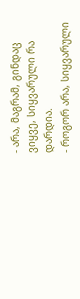- არა, მაგრამ, გინდაც ვიყვე, სიყვარული რა დარდია.
- როგორ არა, სიყვარული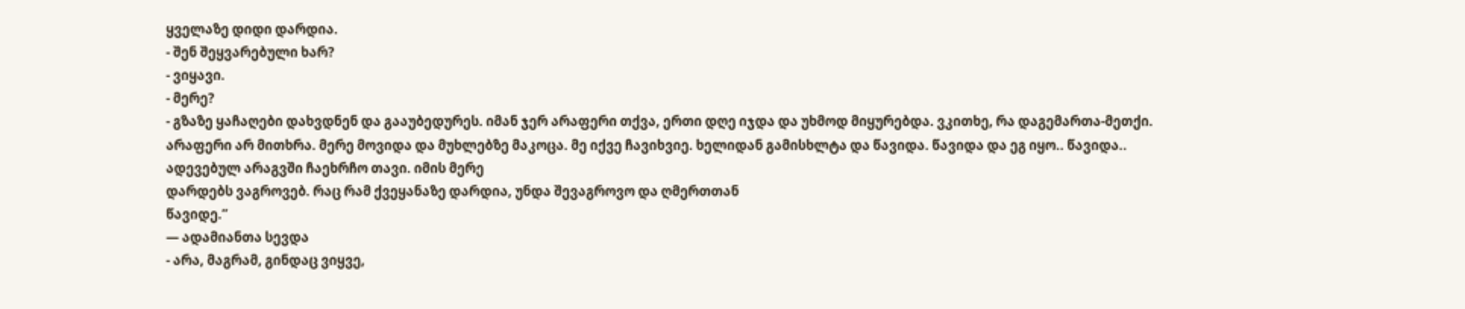ყველაზე დიდი დარდია.
- შენ შეყვარებული ხარ?
- ვიყავი.
- მერე?
- გზაზე ყაჩაღები დახვდნენ და გააუბედურეს. იმან ჯერ არაფერი თქვა, ერთი დღე იჯდა და უხმოდ მიყურებდა. ვკითხე, რა დაგემართა-მეთქი. არაფერი არ მითხრა. მერე მოვიდა და მუხლებზე მაკოცა. მე იქვე ჩავიხვიე. ხელიდან გამისხლტა და წავიდა. წავიდა და ეგ იყო.. წავიდა.. ადევებულ არაგვში ჩაეხრჩო თავი. იმის მერე
დარდებს ვაგროვებ. რაც რამ ქვეყანაზე დარდია, უნდა შევაგროვო და ღმერთთან
წავიდე.”
― ადამიანთა სევდა
- არა, მაგრამ, გინდაც ვიყვე,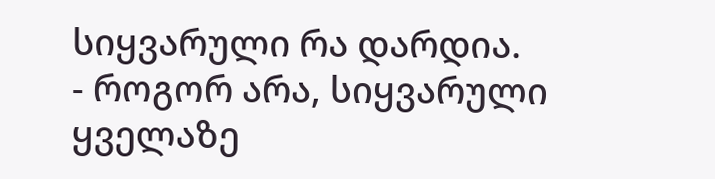სიყვარული რა დარდია.
- როგორ არა, სიყვარული ყველაზე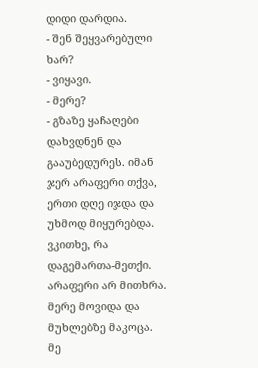დიდი დარდია.
- შენ შეყვარებული ხარ?
- ვიყავი.
- მერე?
- გზაზე ყაჩაღები დახვდნენ და გააუბედურეს. იმან ჯერ არაფერი თქვა, ერთი დღე იჯდა და უხმოდ მიყურებდა. ვკითხე, რა დაგემართა-მეთქი. არაფერი არ მითხრა. მერე მოვიდა და მუხლებზე მაკოცა. მე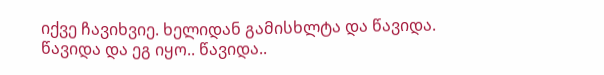იქვე ჩავიხვიე. ხელიდან გამისხლტა და წავიდა. წავიდა და ეგ იყო.. წავიდა..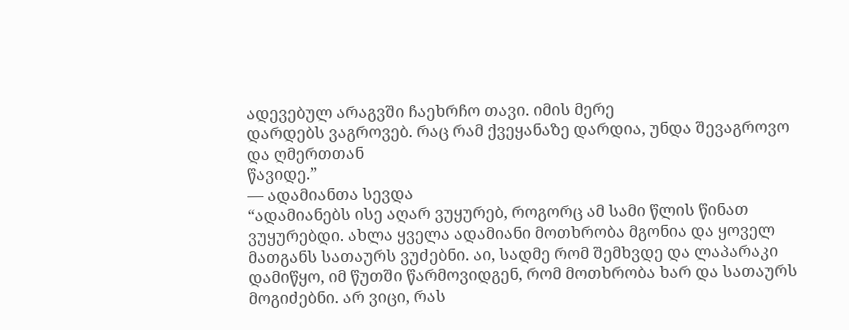ადევებულ არაგვში ჩაეხრჩო თავი. იმის მერე
დარდებს ვაგროვებ. რაც რამ ქვეყანაზე დარდია, უნდა შევაგროვო და ღმერთთან
წავიდე.”
― ადამიანთა სევდა
“ადამიანებს ისე აღარ ვუყურებ, როგორც ამ სამი წლის წინათ ვუყურებდი. ახლა ყველა ადამიანი მოთხრობა მგონია და ყოველ მათგანს სათაურს ვუძებნი. აი, სადმე რომ შემხვდე და ლაპარაკი დამიწყო, იმ წუთში წარმოვიდგენ, რომ მოთხრობა ხარ და სათაურს მოგიძებნი. არ ვიცი, რას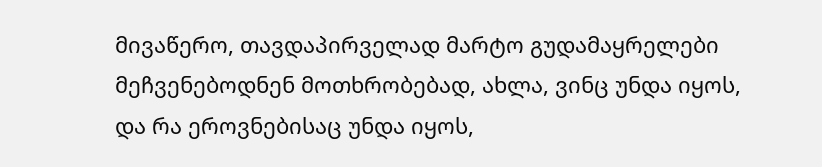მივაწერო, თავდაპირველად მარტო გუდამაყრელები მეჩვენებოდნენ მოთხრობებად, ახლა, ვინც უნდა იყოს, და რა ეროვნებისაც უნდა იყოს,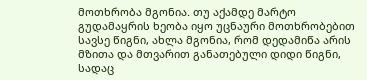მოთხრობა მგონია. თუ აქამდე მარტო გუდამაყრის ხეობა იყო უცნაური მოთხრობებით სავსე წიგნი, ახლა მგონია, რომ დედამიწა არის მზითა და მთვარით განათებული დიდი წიგნი, სადაც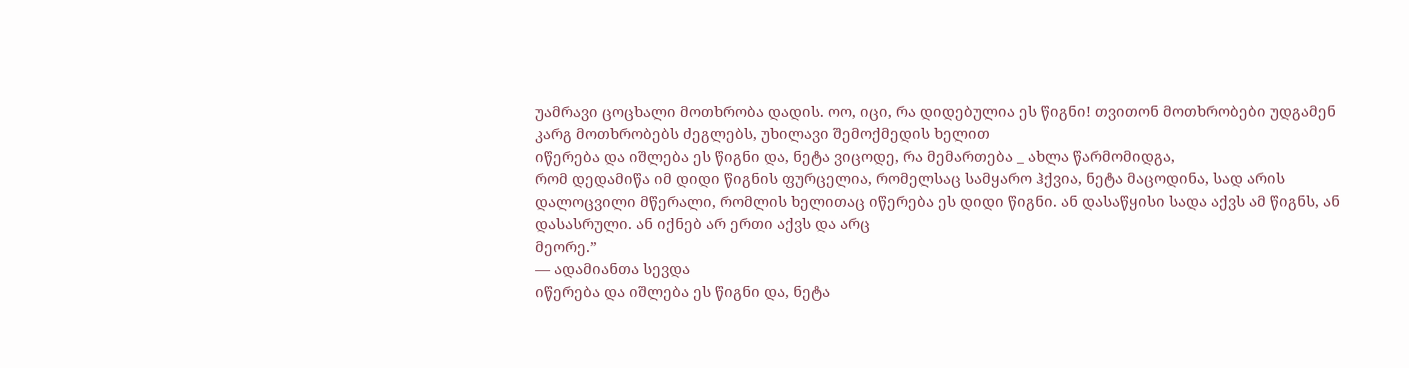უამრავი ცოცხალი მოთხრობა დადის. ოო, იცი, რა დიდებულია ეს წიგნი! თვითონ მოთხრობები უდგამენ კარგ მოთხრობებს ძეგლებს, უხილავი შემოქმედის ხელით
იწერება და იშლება ეს წიგნი და, ნეტა ვიცოდე, რა მემართება _ ახლა წარმომიდგა,
რომ დედამიწა იმ დიდი წიგნის ფურცელია, რომელსაც სამყარო ჰქვია, ნეტა მაცოდინა, სად არის დალოცვილი მწერალი, რომლის ხელითაც იწერება ეს დიდი წიგნი. ან დასაწყისი სადა აქვს ამ წიგნს, ან დასასრული. ან იქნებ არ ერთი აქვს და არც
მეორე.”
― ადამიანთა სევდა
იწერება და იშლება ეს წიგნი და, ნეტა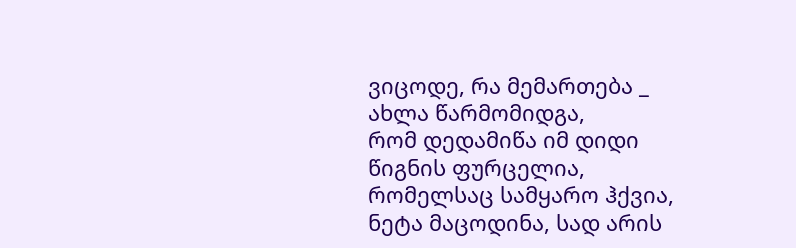ვიცოდე, რა მემართება _ ახლა წარმომიდგა,
რომ დედამიწა იმ დიდი წიგნის ფურცელია, რომელსაც სამყარო ჰქვია, ნეტა მაცოდინა, სად არის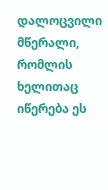დალოცვილი მწერალი, რომლის ხელითაც იწერება ეს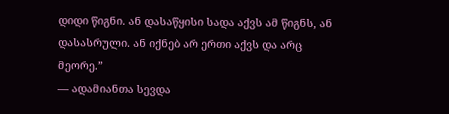დიდი წიგნი. ან დასაწყისი სადა აქვს ამ წიგნს, ან დასასრული. ან იქნებ არ ერთი აქვს და არც
მეორე.”
― ადამიანთა სევდა